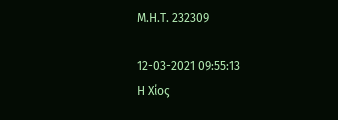Μ.Η.Τ. 232309

12-03-2021 09:55:13
Η Χίος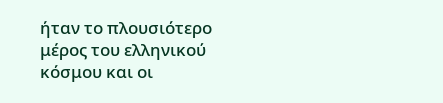ήταν το πλουσιότερο μέρος του ελληνικού κόσμου και οι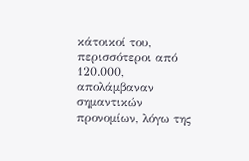κάτοικοί του, περισσότεροι από 120.000, απολάμβαναν σημαντικών προνομίων, λόγω της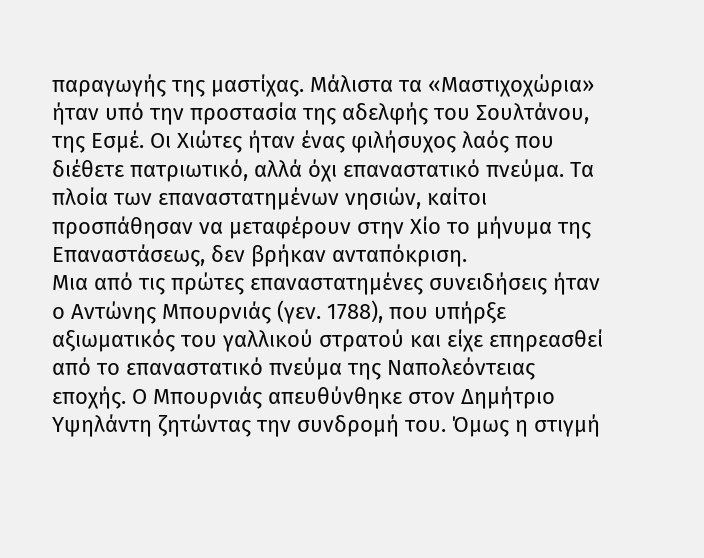παραγωγής της μαστίχας. Μάλιστα τα «Μαστιχοχώρια» ήταν υπό την προστασία της αδελφής του Σουλτάνου, της Εσμέ. Οι Χιώτες ήταν ένας φιλήσυχος λαός που διέθετε πατριωτικό, αλλά όχι επαναστατικό πνεύμα. Τα πλοία των επαναστατημένων νησιών, καίτοι προσπάθησαν να μεταφέρουν στην Χίο το μήνυμα της Επαναστάσεως, δεν βρήκαν ανταπόκριση.
Μια από τις πρώτες επαναστατημένες συνειδήσεις ήταν ο Αντώνης Μπουρνιάς (γεν. 1788), που υπήρξε αξιωματικός του γαλλικού στρατού και είχε επηρεασθεί από το επαναστατικό πνεύμα της Ναπολεόντειας εποχής. Ο Μπουρνιάς απευθύνθηκε στον Δημήτριο Υψηλάντη ζητώντας την συνδρομή του. Όμως η στιγμή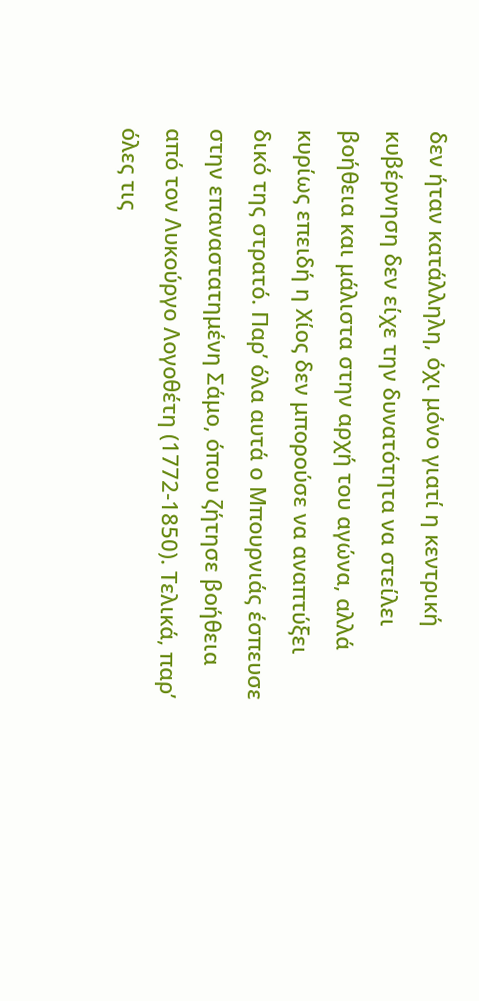δεν ήταν κατάλληλη, όχι μόνο γιατί η κεντρική κυβέρνηση δεν είχε την δυνατότητα να στείλει βοήθεια και μάλιστα στην αρχή του αγώνα, αλλά κυρίως επειδή η Χίος δεν μπορούσε να αναπτύξει δικό της στρατό. Παρ’ όλα αυτά ο Μπουρνιάς έσπευσε στην επαναστατημένη Σάμο, όπου ζήτησε βοήθεια από τον Λυκούργο Λογοθέτη (1772-1850). Τελικά, παρ’ όλες τις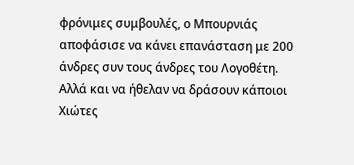φρόνιμες συμβουλές, ο Μπουρνιάς αποφάσισε να κάνει επανάσταση με 200 άνδρες συν τους άνδρες του Λογοθέτη. Αλλά και να ήθελαν να δράσουν κάποιοι Χιώτες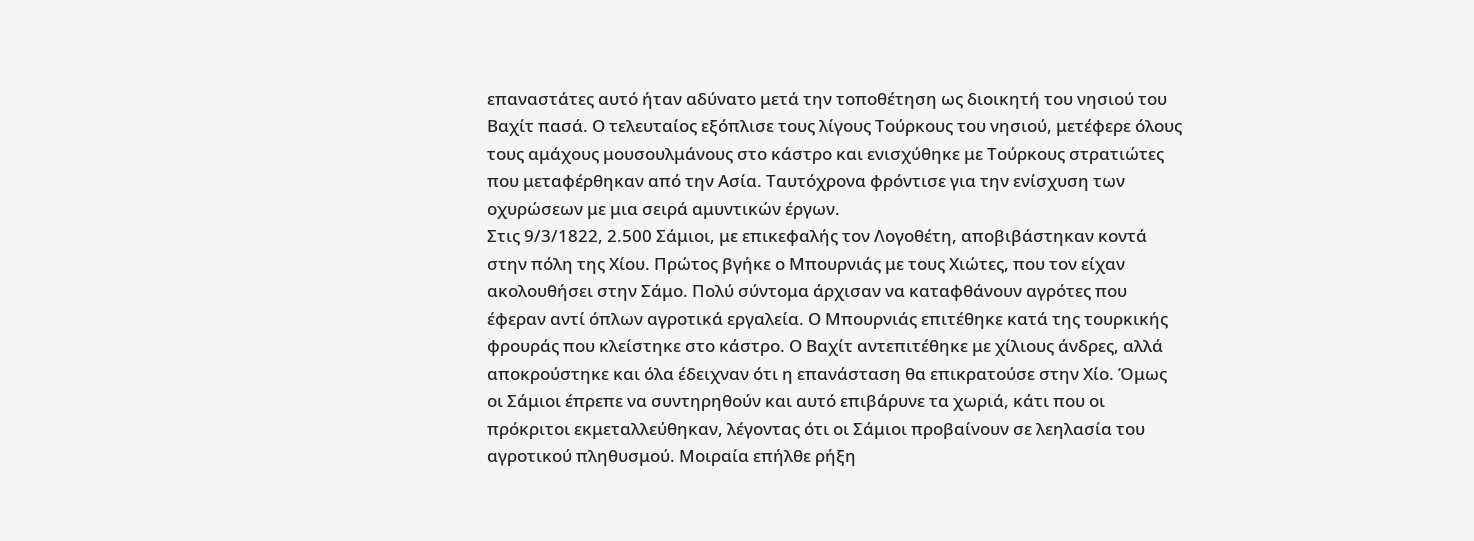επαναστάτες αυτό ήταν αδύνατο μετά την τοποθέτηση ως διοικητή του νησιού του Βαχίτ πασά. Ο τελευταίος εξόπλισε τους λίγους Τούρκους του νησιού, μετέφερε όλους τους αμάχους μουσουλμάνους στο κάστρο και ενισχύθηκε με Τούρκους στρατιώτες που μεταφέρθηκαν από την Ασία. Ταυτόχρονα φρόντισε για την ενίσχυση των οχυρώσεων με μια σειρά αμυντικών έργων.
Στις 9/3/1822, 2.500 Σάμιοι, με επικεφαλής τον Λογοθέτη, αποβιβάστηκαν κοντά στην πόλη της Χίου. Πρώτος βγήκε ο Μπουρνιάς με τους Χιώτες, που τον είχαν ακολουθήσει στην Σάμο. Πολύ σύντομα άρχισαν να καταφθάνουν αγρότες που έφεραν αντί όπλων αγροτικά εργαλεία. Ο Μπουρνιάς επιτέθηκε κατά της τουρκικής φρουράς που κλείστηκε στο κάστρο. Ο Βαχίτ αντεπιτέθηκε με χίλιους άνδρες, αλλά αποκρούστηκε και όλα έδειχναν ότι η επανάσταση θα επικρατούσε στην Χίο. Όμως οι Σάμιοι έπρεπε να συντηρηθούν και αυτό επιβάρυνε τα χωριά, κάτι που οι πρόκριτοι εκμεταλλεύθηκαν, λέγοντας ότι οι Σάμιοι προβαίνουν σε λεηλασία του αγροτικού πληθυσμού. Μοιραία επήλθε ρήξη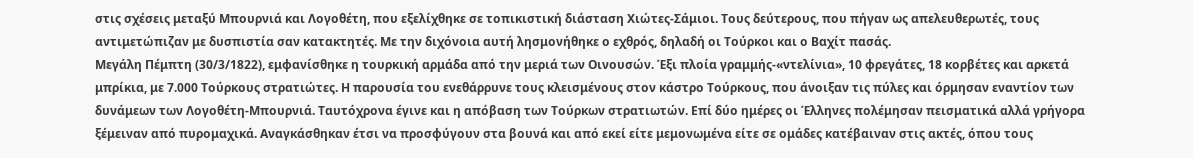στις σχέσεις μεταξύ Μπουρνιά και Λογοθέτη, που εξελίχθηκε σε τοπικιστική διάσταση Χιώτες-Σάμιοι. Τους δεύτερους, που πήγαν ως απελευθερωτές, τους αντιμετώπιζαν με δυσπιστία σαν κατακτητές. Με την διχόνοια αυτή λησμονήθηκε ο εχθρός, δηλαδή οι Τούρκοι και ο Βαχίτ πασάς.
Μεγάλη Πέμπτη (30/3/1822), εμφανίσθηκε η τουρκική αρμάδα από την μεριά των Οινουσών. Έξι πλοία γραμμής-«ντελίνια», 10 φρεγάτες, 18 κορβέτες και αρκετά μπρίκια, με 7.000 Τούρκους στρατιώτες. Η παρουσία του ενεθάρρυνε τους κλεισμένους στον κάστρο Τούρκους, που άνοιξαν τις πύλες και όρμησαν εναντίον των δυνάμεων των Λογοθέτη-Μπουρνιά. Ταυτόχρονα έγινε και η απόβαση των Τούρκων στρατιωτών. Επί δύο ημέρες οι Έλληνες πολέμησαν πεισματικά αλλά γρήγορα ξέμειναν από πυρομαχικά. Αναγκάσθηκαν έτσι να προσφύγουν στα βουνά και από εκεί είτε μεμονωμένα είτε σε ομάδες κατέβαιναν στις ακτές, όπου τους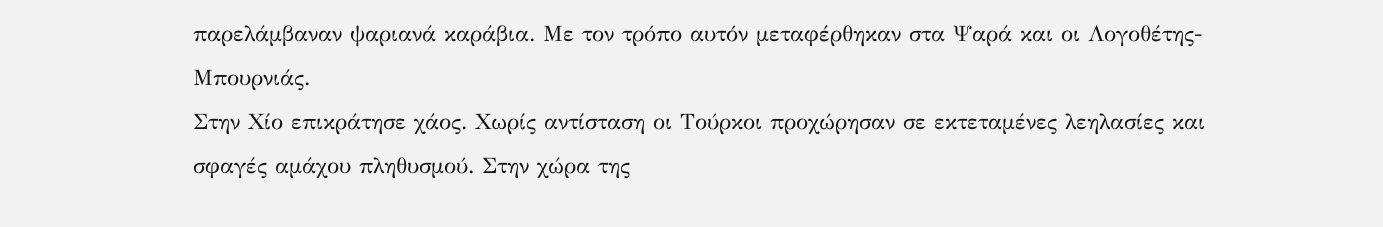παρελάμβαναν ψαριανά καράβια. Με τον τρόπο αυτόν μεταφέρθηκαν στα Ψαρά και οι Λογοθέτης-Μπουρνιάς.
Στην Χίο επικράτησε χάος. Χωρίς αντίσταση οι Τούρκοι προχώρησαν σε εκτεταμένες λεηλασίες και σφαγές αμάχου πληθυσμού. Στην χώρα της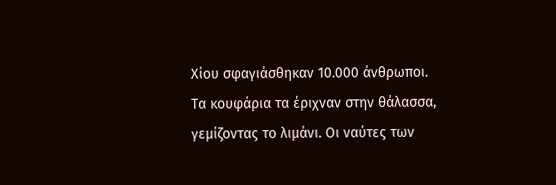Χίου σφαγιάσθηκαν 10.000 άνθρωποι. Τα κουφάρια τα έριχναν στην θάλασσα, γεμίζοντας το λιμάνι. Οι ναύτες των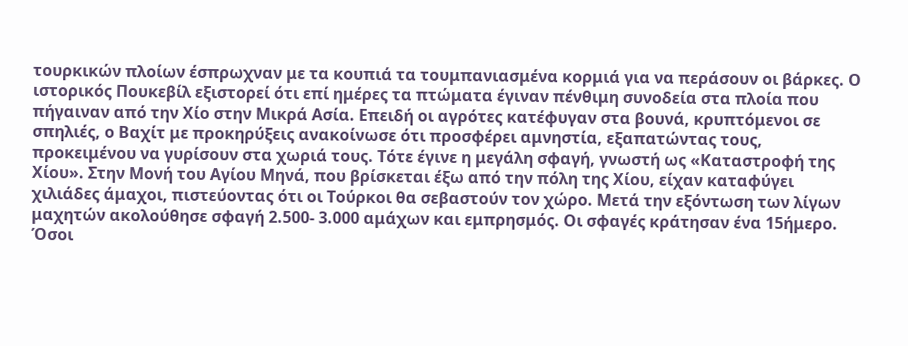τουρκικών πλοίων έσπρωχναν με τα κουπιά τα τουμπανιασμένα κορμιά για να περάσουν οι βάρκες. Ο ιστορικός Πουκεβίλ εξιστορεί ότι επί ημέρες τα πτώματα έγιναν πένθιμη συνοδεία στα πλοία που πήγαιναν από την Χίο στην Μικρά Ασία. Επειδή οι αγρότες κατέφυγαν στα βουνά, κρυπτόμενοι σε σπηλιές, ο Βαχίτ με προκηρύξεις ανακοίνωσε ότι προσφέρει αμνηστία, εξαπατώντας τους, προκειμένου να γυρίσουν στα χωριά τους. Τότε έγινε η μεγάλη σφαγή, γνωστή ως «Καταστροφή της Χίου». Στην Μονή του Αγίου Μηνά, που βρίσκεται έξω από την πόλη της Χίου, είχαν καταφύγει χιλιάδες άμαχοι, πιστεύοντας ότι οι Τούρκοι θα σεβαστούν τον χώρο. Μετά την εξόντωση των λίγων μαχητών ακολούθησε σφαγή 2.500- 3.000 αμάχων και εμπρησμός. Οι σφαγές κράτησαν ένα 15ήμερο. Όσοι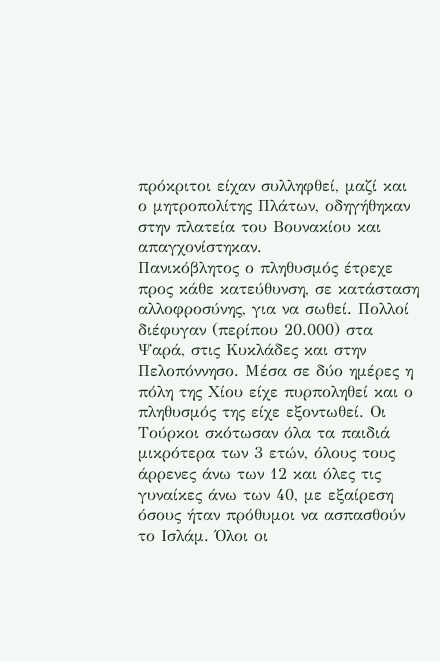πρόκριτοι είχαν συλληφθεί, μαζί και ο μητροπολίτης Πλάτων, οδηγήθηκαν στην πλατεία του Βουνακίου και απαγχονίστηκαν.
Πανικόβλητος ο πληθυσμός έτρεχε προς κάθε κατεύθυνση, σε κατάσταση αλλοφροσύνης, για να σωθεί. Πολλοί διέφυγαν (περίπου 20.000) στα Ψαρά, στις Κυκλάδες και στην Πελοπόννησο. Μέσα σε δύο ημέρες η πόλη της Χίου είχε πυρποληθεί και ο πληθυσμός της είχε εξοντωθεί. Οι Τούρκοι σκότωσαν όλα τα παιδιά μικρότερα των 3 ετών, όλους τους άρρενες άνω των 12 και όλες τις γυναίκες άνω των 40, με εξαίρεση όσους ήταν πρόθυμοι να ασπασθούν το Ισλάμ. Όλοι οι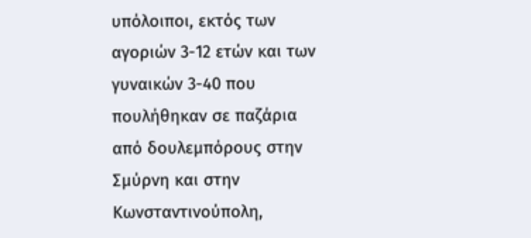υπόλοιποι, εκτός των αγοριών 3-12 ετών και των γυναικών 3-40 που πουλήθηκαν σε παζάρια από δουλεμπόρους στην Σμύρνη και στην Κωνσταντινούπολη,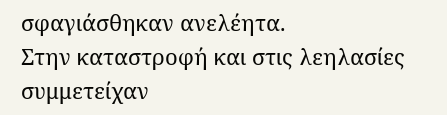σφαγιάσθηκαν ανελέητα.
Στην καταστροφή και στις λεηλασίες συμμετείχαν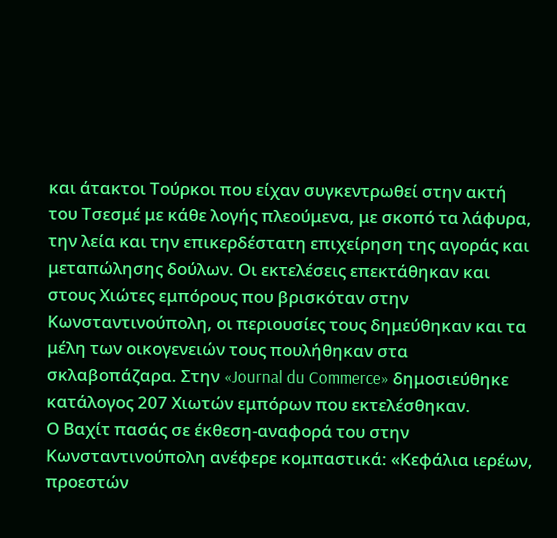και άτακτοι Τούρκοι που είχαν συγκεντρωθεί στην ακτή του Τσεσμέ με κάθε λογής πλεούμενα, με σκοπό τα λάφυρα, την λεία και την επικερδέστατη επιχείρηση της αγοράς και μεταπώλησης δούλων. Οι εκτελέσεις επεκτάθηκαν και στους Χιώτες εμπόρους που βρισκόταν στην Κωνσταντινούπολη, οι περιουσίες τους δημεύθηκαν και τα μέλη των οικογενειών τους πουλήθηκαν στα σκλαβοπάζαρα. Στην «Journal du Commerce» δημοσιεύθηκε κατάλογος 207 Χιωτών εμπόρων που εκτελέσθηκαν.
Ο Βαχίτ πασάς σε έκθεση-αναφορά του στην Κωνσταντινούπολη ανέφερε κομπαστικά: «Κεφάλια ιερέων, προεστών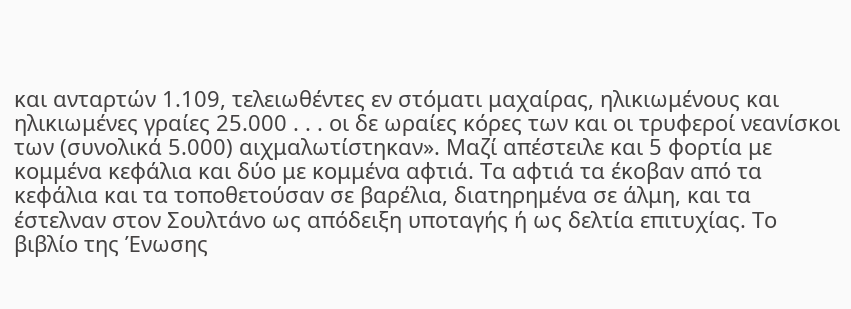και ανταρτών 1.109, τελειωθέντες εν στόματι μαχαίρας, ηλικιωμένους και ηλικιωμένες γραίες 25.000 . . . οι δε ωραίες κόρες των και οι τρυφεροί νεανίσκοι των (συνολικά 5.000) αιχμαλωτίστηκαν». Μαζί απέστειλε και 5 φορτία με κομμένα κεφάλια και δύο με κομμένα αφτιά. Τα αφτιά τα έκοβαν από τα κεφάλια και τα τοποθετούσαν σε βαρέλια, διατηρημένα σε άλμη, και τα έστελναν στον Σουλτάνο ως απόδειξη υποταγής ή ως δελτία επιτυχίας. Το βιβλίο της Ένωσης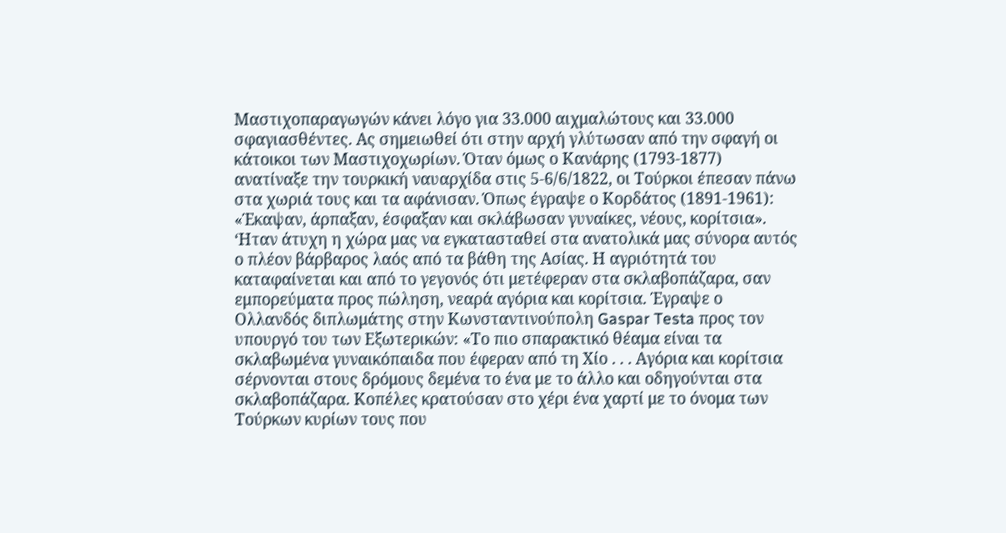Μαστιχοπαραγωγών κάνει λόγο για 33.000 αιχμαλώτους και 33.000 σφαγιασθέντες. Ας σημειωθεί ότι στην αρχή γλύτωσαν από την σφαγή οι κάτοικοι των Μαστιχοχωρίων. Όταν όμως ο Κανάρης (1793-1877) ανατίναξε την τουρκική ναυαρχίδα στις 5-6/6/1822, οι Τούρκοι έπεσαν πάνω στα χωριά τους και τα αφάνισαν. Όπως έγραψε ο Κορδάτος (1891-1961): «Έκαψαν, άρπαξαν, έσφαξαν και σκλάβωσαν γυναίκες, νέους, κορίτσια».
‘Ηταν άτυχη η χώρα μας να εγκατασταθεί στα ανατολικά μας σύνορα αυτός ο πλέον βάρβαρος λαός από τα βάθη της Ασίας. Η αγριότητά του καταφαίνεται και από το γεγονός ότι μετέφεραν στα σκλαβοπάζαρα, σαν εμπορεύματα προς πώληση, νεαρά αγόρια και κορίτσια. Έγραψε ο Ολλανδός διπλωμάτης στην Κωνσταντινούπολη Gaspar Testa προς τον υπουργό του των Εξωτερικών: «Το πιο σπαρακτικό θέαμα είναι τα σκλαβωμένα γυναικόπαιδα που έφεραν από τη Χίο . . . Αγόρια και κορίτσια σέρνονται στους δρόμους δεμένα το ένα με το άλλο και οδηγούνται στα σκλαβοπάζαρα. Κοπέλες κρατούσαν στο χέρι ένα χαρτί με το όνομα των Τούρκων κυρίων τους που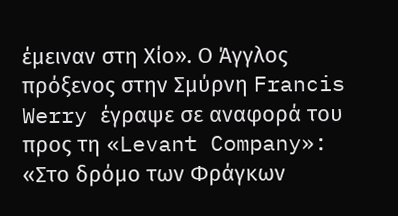έμειναν στη Χίο». Ο Άγγλος πρόξενος στην Σμύρνη Francis Werry έγραψε σε αναφορά του προς τη «Levant Company»: «Στο δρόμο των Φράγκων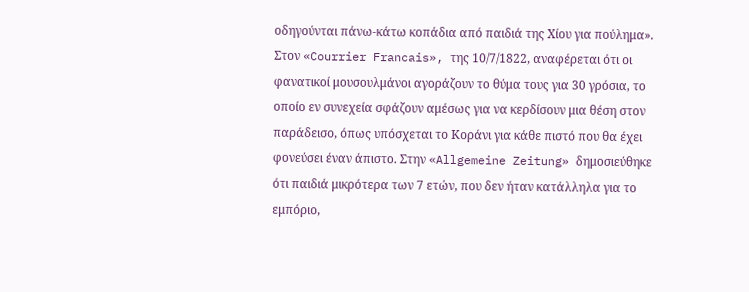οδηγούνται πάνω-κάτω κοπάδια από παιδιά της Χίου για πούλημα». Στον «Courrier Francais», της 10/7/1822, αναφέρεται ότι οι φανατικοί μουσουλμάνοι αγοράζουν το θύμα τους για 30 γρόσια, το οποίο εν συνεχεία σφάζουν αμέσως για να κερδίσουν μια θέση στον παράδεισο, όπως υπόσχεται το Κοράνι για κάθε πιστό που θα έχει φονεύσει έναν άπιστο. Στην «Allgemeine Zeitung» δημοσιεύθηκε ότι παιδιά μικρότερα των 7 ετών, που δεν ήταν κατάλληλα για το εμπόριο,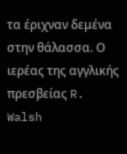τα έριχναν δεμένα στην θάλασσα. Ο ιερέας της αγγλικής πρεσβείας R. Walsh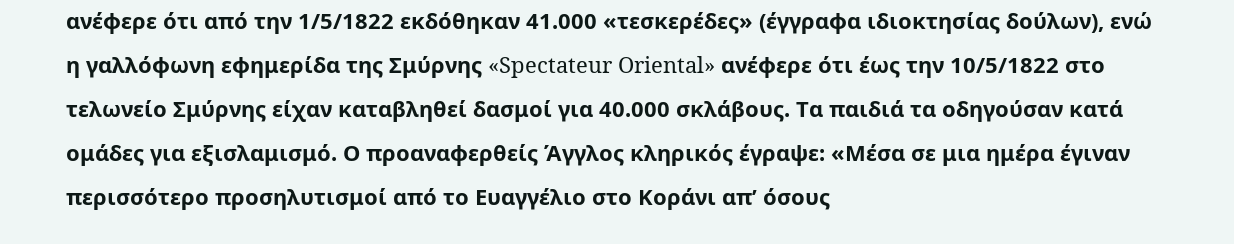ανέφερε ότι από την 1/5/1822 εκδόθηκαν 41.000 «τεσκερέδες» (έγγραφα ιδιοκτησίας δούλων), ενώ η γαλλόφωνη εφημερίδα της Σμύρνης «Spectateur Oriental» ανέφερε ότι έως την 10/5/1822 στο τελωνείο Σμύρνης είχαν καταβληθεί δασμοί για 40.000 σκλάβους. Τα παιδιά τα οδηγούσαν κατά ομάδες για εξισλαμισμό. Ο προαναφερθείς Άγγλος κληρικός έγραψε: «Μέσα σε μια ημέρα έγιναν περισσότερο προσηλυτισμοί από το Ευαγγέλιο στο Κοράνι απ’ όσους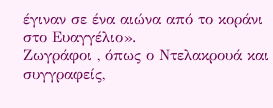έγιναν σε ένα αιώνα από το κοράνι στο Ευαγγέλιο».
Ζωγράφοι , όπως ο Ντελακρουά και συγγραφείς,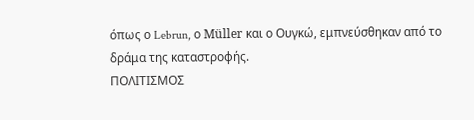όπως ο Lebrun, ο Müller και ο Ουγκώ, εμπνεύσθηκαν από το δράμα της καταστροφής.
ΠΟΛΙΤΙΣΜΟΣ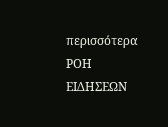περισσότερα
ΡΟΗ ΕΙΔΗΣΕΩΝ